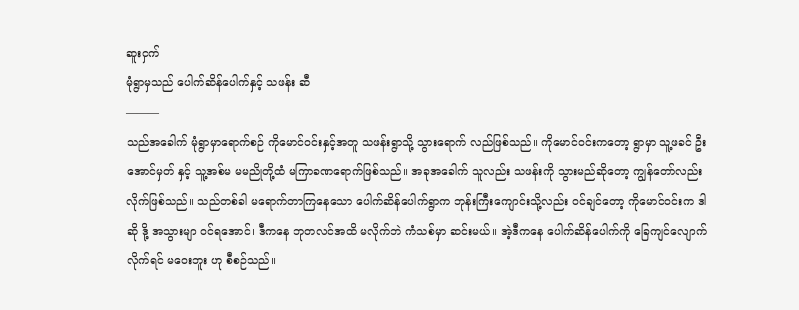ဆူးငှက်
မုံရွာမှသည် ပေါက်ဆိန်ပေါက်နှင့် သဖန်း ဆီ
———
သည်အခေါက် မုံရွာမှာရောက်စဉ် ကိုမောင်ဝင်းနှင့်အတူ သဖန်းရွာသို့ သွားရောက် လည်ဖြစ်သည်။ ကိုမောင်ဝင်းကတော့ ရွာမှာ သူ့ဖခင် ဦးအောင်မှတ် နှင့် သူ့အစ်မ မမညိုတို့ထံ မကြာခဏရောက်ဖြစ်သည်။ အခုအခေါက် သူလည်း သဖန်းကို သွားမည်ဆိုတော့ ကျွန်တော်လည်း လိုက်ဖြစ်သည်။ သည်တစ်ခါ မရောက်တာကြနေသော ပေါက်ဆိန်ပေါက်ရွာက ဘုန်းကြီးကျောင်းသို့လည်း ဝင်ချင်တော့ ကိုမောင်ဝင်းက ဒါဆို ဒို့ အသွားမျာ ဝင်ရအောင်၊ ဒီကနေ ဘုတလင်အထိ မလိုက်ဘဲ ကံသစ်မှာ ဆင်းမယ်။ အဲ့ဒီကနေ ပေါက်ဆိန်ပေါက်ကို ခြေကျင်လျောက်လိုက်ရင် မဝေးဘူး ဟု စီစဉ်သည်။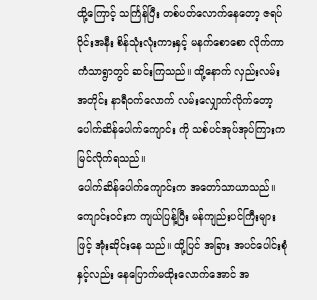ထို့ကြောင့် သင်္ကြန်ပြီး တစ်ပတ်လောက်နေတော့ ဇရပ်ဝိုင်းအနီး စိန်သုံးလုံးကားနှင့် မနက်စောစော လိုက်ကာ ကံသာရွာတွင် ဆင်းကြသည်။ ထို့နောက် လှည်းလမ်းအတိုင်း နာရီဝက်လောက် လမ်းလျှောက်လိုက်တော့ ပေါက်ဆိန်ပေါက်ကျောင်း ကို သစ်ပင်အုပ်အုပ်ကြားက မြင်လိုက်ရသည်။
ပေါက်ဆိန်ပေါက်ကျောင်းက အတော်သာယာသည်။ ကျောင်းဝင်းက ကျယ်ပြန့်ပြီး မန်ကျည်းပင်ကြီးများဖြင့် အုံးဆိုင်းနေ သည်။ ထို့ပြင် အခြား အပင်ပေါင်းစုံနှင့်လည်း နေပြောက်မထိုးလောက်အောင် အ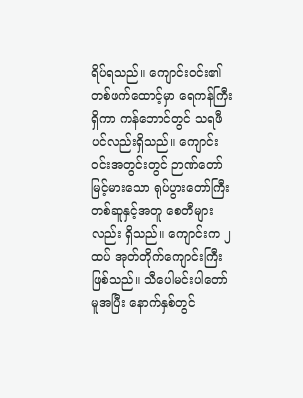ရိပ်ရသည်။ ကျောင်းဝင်း၏ တစ်ဖက်ထောင့်မှာ ရေကန်ကြီးရှိကာ ကန်ဘောင်တွင် သရဖီပင်လည်းရှိသည်။ ကျောင်းဝင်းအတွင်းတွင် ဉာဏ်တော် မြင့်မားသော ရုပ်ပွားတော်ကြီး တစ်ဆူနှင့်အတူ စေတီများလည်း ရှိသည်။ ကျောင်းက ၂ထပ် အုတ်တိုက်ကျောင်းကြီး ဖြစ်သည်။ သီပေါမင်းပါတော်မူအပြီး နောက်နှစ်တွင်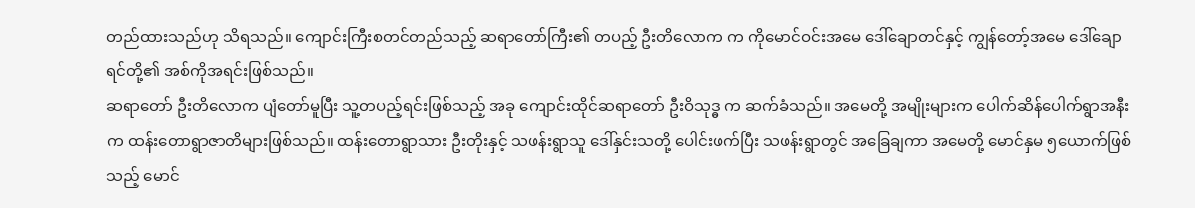တည်ထားသည်ဟု သိရသည်။ ကျောင်းကြီးစတင်တည်သည့် ဆရာတော်ကြီး၏ တပည့် ဦးတိလောက က ကိုမောင်ဝင်းအမေ ဒေါ်ချောတင်နှင့် ကျွန်တော့်အမေ ဒေါ်ချောရင်တို့၏ အစ်ကိုအရင်းဖြစ်သည်။
ဆရာတော် ဦးတိလောက ပျံတော်မူပြီး သူ့တပည့်ရင်းဖြစ်သည့် အခု ကျောင်းထိုင်ဆရာတော် ဦးဝိသုဒ္ဓ က ဆက်ခံသည်။ အမေတို့ အမျိုးများက ပေါက်ဆိန်ပေါက်ရွာအနီးက ထန်းတောရွာဇာတိများဖြစ်သည်။ ထန်းတောရွာသား ဦးတိုးနှင့် သဖန်းရွာသူ ဒေါ်နှင်းသတို့ ပေါင်းဖက်ပြီး သဖန်းရွာတွင် အခြေချကာ အမေတို့ မောင်နှမ ၅ယောက်ဖြစ်သည့် မောင်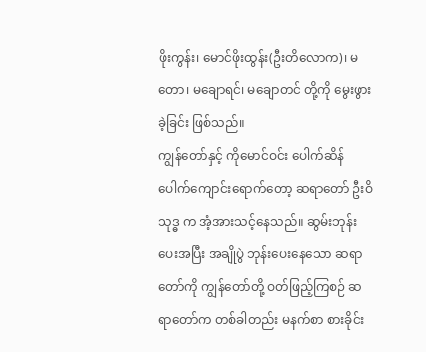ဖိုးကွန်း၊ မောင်ဖိုးထွန်း(ဦးတိလောက)၊ မတော၊ မချောရင်၊ မချောတင် တို့ကို မွေးဖွားခဲ့ခြင်း ဖြစ်သည်။
ကျွန်တော်နှင့် ကိုမောင်ဝင်း ပေါက်ဆိန်ပေါက်ကျောင်းရောက်တော့ ဆရာတော် ဦးဝိသုဒ္ဓ က အံ့အားသင့်နေသည်။ ဆွမ်းဘုန်းပေးအပြီး အချိုပွဲ ဘုန်းပေးနေသော ဆရာတော်ကို ကျွန်တော်တို့ ဝတ်ဖြည့်ကြစဉ် ဆရာတော်က တစ်ခါတည်း မနက်စာ စားခိုင်း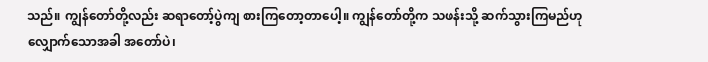သည်။ ကျွန်တော်တို့လည်း ဆရာတော့်ပွဲကျ စားကြတော့တာပေါ့။ ကျွန်တော်တို့က သဖန်းသို့ ဆက်သွားကြမည်ဟု လျှောက်သောအခါ အတော်ပဲ၊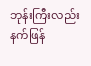ဘုန်းကြီးလည်း နက်ဖြန်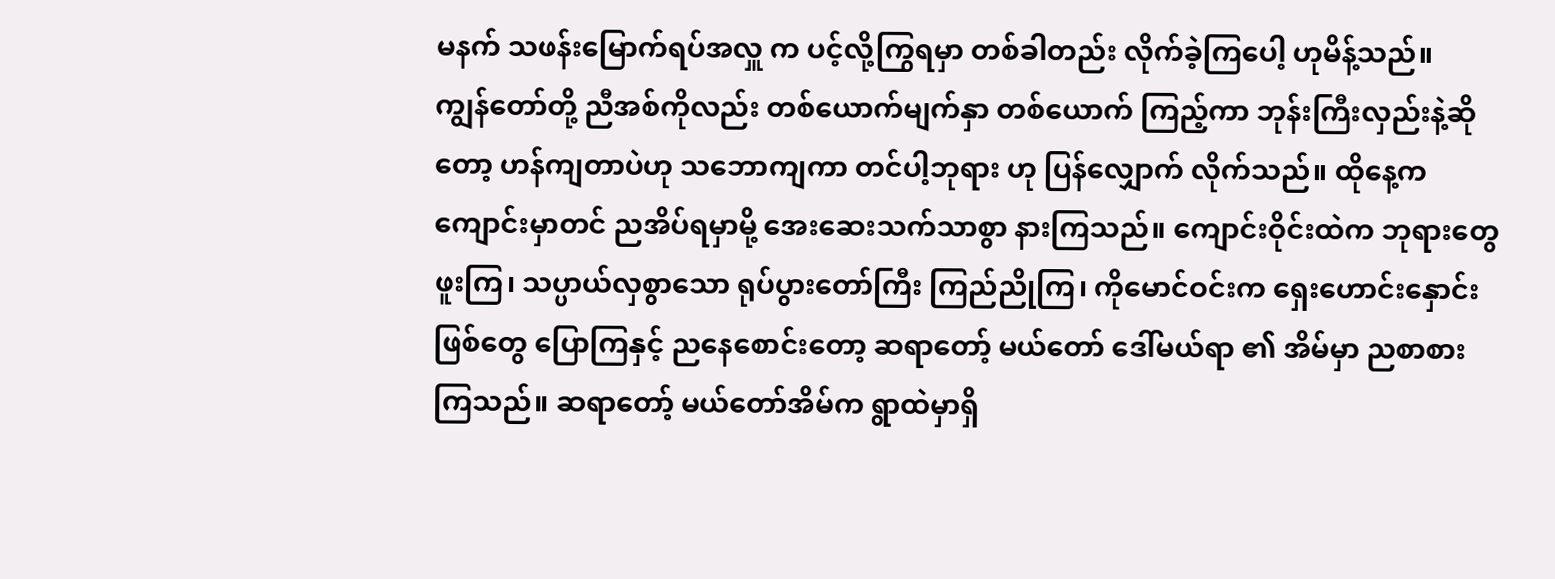မနက် သဖန်းမြောက်ရပ်အလှူ က ပင့်လို့ကြွရမှာ တစ်ခါတည်း လိုက်ခဲ့ကြပေါ့ ဟုမိန့်သည်။
ကျွန်တော်တို့ ညီအစ်ကိုလည်း တစ်ယောက်မျက်နှာ တစ်ယောက် ကြည့်ကာ ဘုန်းကြီးလှည်းနဲ့ဆိုတော့ ဟန်ကျတာပဲဟု သဘောကျကာ တင်ပါ့ဘုရား ဟု ပြန်လျှောက် လိုက်သည်။ ထိုနေ့က ကျောင်းမှာတင် ညအိပ်ရမှာမို့ အေးဆေးသက်သာစွာ နားကြသည်။ ကျောင်းဝိုင်းထဲက ဘုရားတွေဖူးကြ၊ သပ္ပာယ်လှစွာသော ရုပ်ပွားတော်ကြီး ကြည်ညိုကြ၊ ကိုမောင်ဝင်းက ရှေးဟောင်းနှောင်းဖြစ်တွေ ပြောကြနှင့် ညနေစောင်းတော့ ဆရာတော့် မယ်တော် ဒေါ်မယ်ရာ ၏ အိမ်မှာ ညစာစားကြသည်။ ဆရာတော့် မယ်တော်အိမ်က ရွာထဲမှာရှိ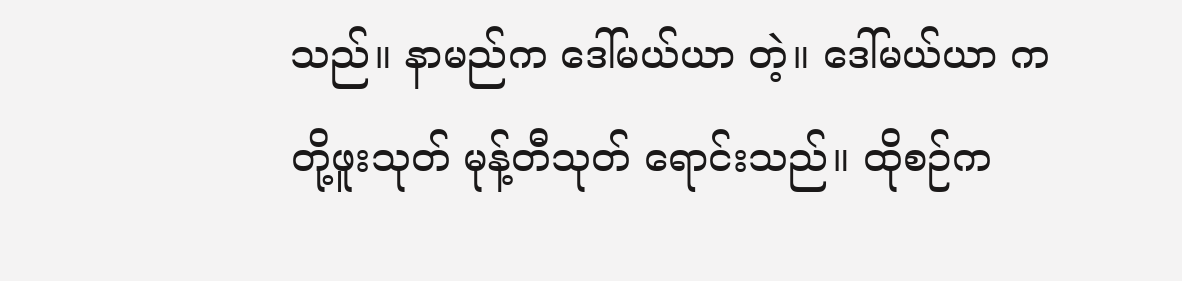သည်။ နာမည်က ဒေါ်မယ်ယာ တဲ့။ ဒေါ်မယ်ယာ က တို့ဖူးသုတ် မုန့်တီသုတ် ရောင်းသည်။ ထိုစဉ်က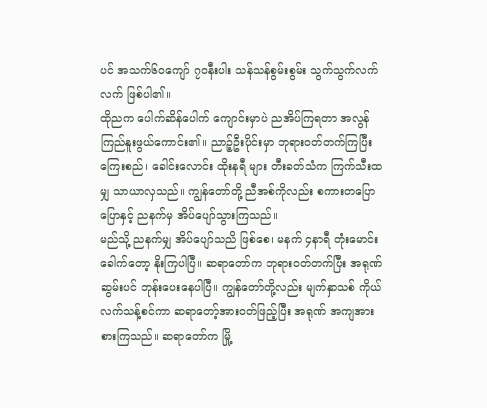ပင် အသက်၆၀ကျော် ၇၀နီးပါး သန်သန်စွမ်းစွမ်း သွက်သွက်လက်လက် ဖြစ်ပါ၏။
ထိုညက ပေါက်ဆိန်ပေါက် ကျောင်းမှာပဲ ညအိပ်ကြရတာ အလွန်ကြည်နူးဖွယ်ကောင်း၏။ ညာဉ့်ဦးပိုင်းမှာ ဘုရားဝတ်တက်ကြပြီး ကြေးစည်၊ ခေါင်းလောင်း ထိုးနရီ များ တီးခတ်သံက ကြက်သီးထမျှ သာယာလှသည်။ ကျွန်တော်တို့ ညီအစ်ကိုလည်း စကားတပြောပြောနှင့် ညနက်မှ အိပ်ပျော်သွားကြသည်။
မည်သို့ ညနက်မျှ အိပ်ပျော်သညိ ဖြစ်စေ၊ မနက် ၄နာရီ တုံးမောင်းခေါက်တော့ နိုးကြပါပြီ။ ဆရာတော်က ဘုရားဝတ်တက်ပြီး အရုဏ်ဆွမ်းပင် ဘုန်းပေးနေပါပြီ။ ကျွန်တော်တို့လည်း မျက်နှာသစ် ကိုယ်လက်သန့်စင်ကာ ဆရာတော့်အားဝတ်ဖြည့်ပြီး အရုဏ် အကျအားစားကြသည်။ ဆရာတော်က မြို့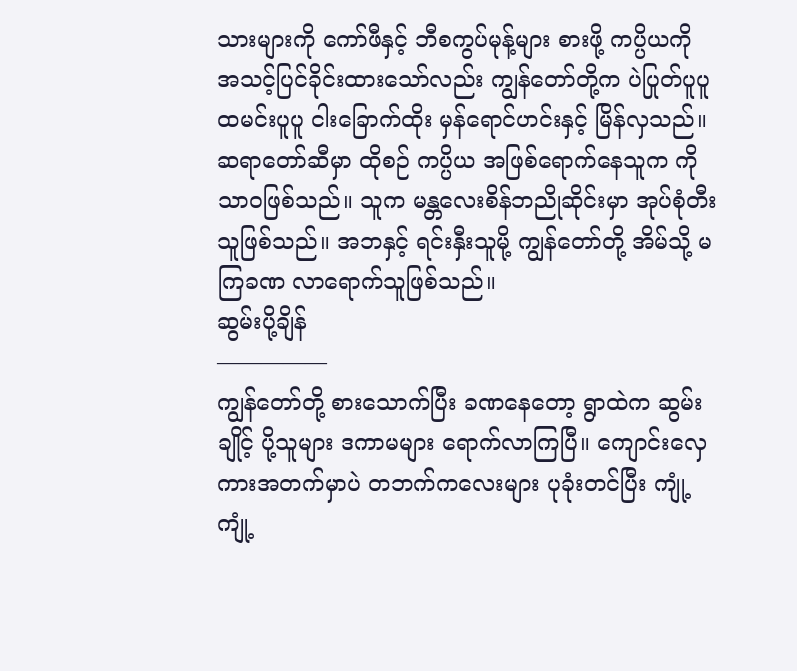သားများကို ကော်ဖီနှင့် ဘီစကွပ်မုန့်များ စားဖို့ ကပ္ပိယကို အသင့်ပြင်ခိုင်းထားသော်လည်း ကျွန်တော်တို့က ပဲပြုတ်ပူပူ ထမင်းပူပူ ငါးခြောက်ထိုး မှန်ရောင်ဟင်းနှင့် မြိန်လှသည်။ ဆရာတော်ဆီမှာ ထိုစဉ် ကပ္ပိယ အဖြစ်ရောက်နေသူက ကိုသာဝဖြစ်သည်။ သူက မန္တလေးစိန်ဘညိုဆိုင်းမှာ အုပ်စုံတီးသူဖြစ်သည်။ အဘနှင့် ရင်းနှီးသူမို့ ကျွန်တော်တို့ အိမ်သို့ မကြခဏ လာရောက်သူဖြစ်သည်။
ဆွမ်းပို့ချိန်
—————
ကျွန်တော်တို့ စားသောက်ပြီး ခဏနေတော့ ရွာထဲက ဆွမ်းချိုင့် ပို့သူများ ဒကာမများ ရောက်လာကြပြီ။ ကျောင်းလှေကားအတက်မှာပဲ တဘက်ကလေးများ ပုခုံးတင်ပြီး ကျုံ့ကျုံ့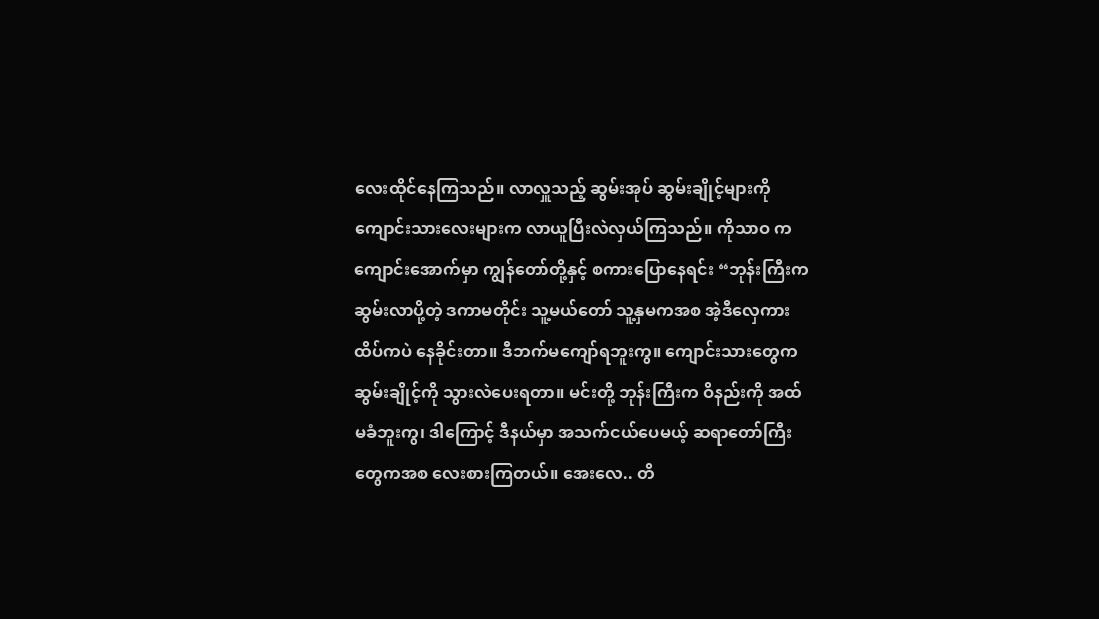လေးထိုင်နေကြသည်။ လာလှူသည့် ဆွမ်းအုပ် ဆွမ်းချိုင့်များကို ကျောင်းသားလေးများက လာယူပြီးလဲလှယ်ကြသည်။ ကိုသာဝ က ကျောင်းအောက်မှာ ကျွန်တော်တို့နှင့် စကားပြောနေရင်း “ဘုန်းကြီးက ဆွမ်းလာပို့တဲ့ ဒကာမတိုင်း သူ့မယ်တော် သူ့နှမကအစ အဲ့ဒီလှေကား ထိပ်ကပဲ နေခိုင်းတာ။ ဒီဘက်မကျော်ရဘူးကွ။ ကျောင်းသားတွေက ဆွမ်းချိုင့်ကို သွားလဲပေးရတာ။ မင်းတို့ ဘုန်းကြီးက ဝိနည်းကို အထ်မခံဘူးကွ၊ ဒါကြောင့် ဒီနယ်မှာ အသက်ငယ်ပေမယ့် ဆရာတော်ကြီးတွေကအစ လေးစားကြတယ်။ အေးလေ.. တိ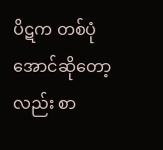ပိဋက တစ်ပုံအောင်ဆိုတော့လည်း စာ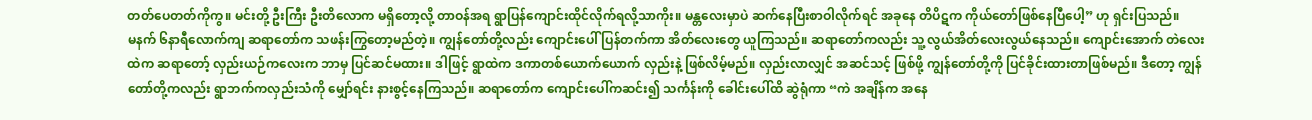တတ်ပေတတ်ကိုကွ။ မင်းတို့ ဦးကြီး ဦးတိလောက မရှိတော့လို့ တာဝန်အရ ရွာပြန်ကျောင်းထိုင်လိုက်ရလို့သာကိုး။ မန္တလေးမှာပဲ ဆက်နေပြီးစာဝါလိုက်ရင် အခုနေ တိပိဋက ကိုယ်တော်ဖြစ်နေပြီပေါ့” ဟု ရှင်းပြသည်။
မနက် ၆နာရီလောက်ကျ ဆရာတော်က သဖန်းကြွတော့မည်တဲ့။ ကျွန်တော်တို့လည်း ကျောင်းပေါ် ပြန်တက်ကာ အိတ်လေးတွေ ယူကြသည်။ ဆရာတော်ကလည်း သူ့ လွယ်အိတ်လေးလွယ်နေသည်။ ကျောင်းအောက် တဲလေးထဲက ဆရာတော့် လှည်းယဉ်ကလေးက ဘာမှ ပြင်ဆင်မထား။ ဒါဖြင့် ရွာထဲက ဒကာတစ်ယောက်ယောက် လှည်းနဲ့ ဖြစ်လိမ့်မည်။ လှည်းလာလျှင် အဆင်သင့် ဖြစ်ဖို့ ကျွန်တော်တို့ကို ပြင်ခိုင်းထားတာဖြစ်မည်။ ဒီတော့ ကျွန်တော်တို့ကလည်း ရွာဘက်ကလှည်းသံကို မျှော်ရင်း နားစွင့်နေကြသည်။ ဆရာတော်က ကျောင်းပေါ်ကဆင်း၍ သင်္ကန်းကို ခေါင်းပေါ်ထိ ဆွဲရုံကာ “ကဲ အချိန်က အနေ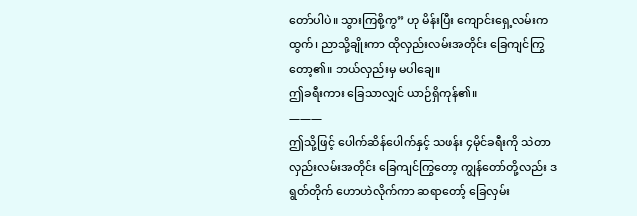တော်ပါပဲ။ သွားကြစို့ကွ” ဟု မိန်းပြီး ကျောင်းရှေ့လမ်းကထွက်၊ ညာသို့ချိုးကာ ထိုလှည်းလမ်းအတိုင်း ခြေကျင်ကြွတော့၏။ ဘယ်လှည်းမှ မပါချေ။
ဤခရီးကား ခြေသာလျှင် ယာဉ်ရှိကုန်၏။
———
ဤသို့ဖြင့် ပေါက်ဆိန်ပေါက်နှင့် သဖန်း ၄မိုင်ခရီးကို သဲတာ လှည်းလမ်းအတိုင်း ခြေကျင်ကြွတော့ ကျွန်တော်တို့လည်း ဒရွတ်တိုက် ဟောဟဲလိုက်ကာ ဆရာတော့် ခြေလှမ်း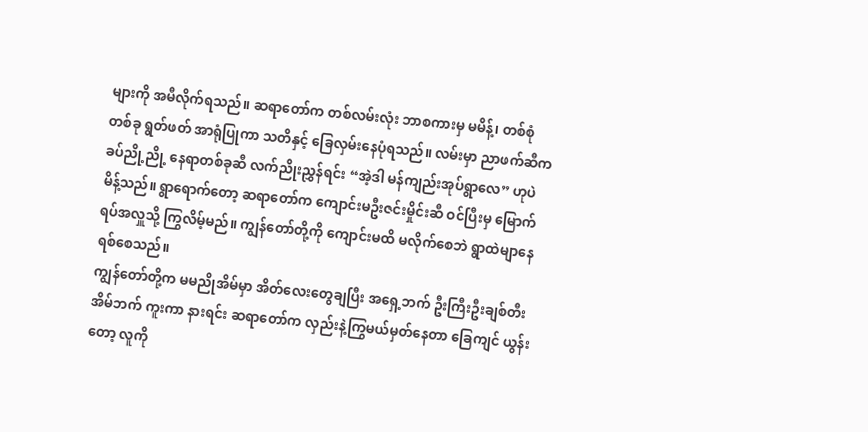များကို အမီလိုက်ရသည်။ ဆရာတော်က တစ်လမ်းလုံး ဘာစကားမှ မမိန့်၊ တစ်စုံတစ်ခု ရွတ်ဖတ် အာရုံပြုကာ သတိနှင့် ခြေလှမ်းနေပုံရသည်။ လမ်းမှာ ညာဖက်ဆီက ခပ်ညို့ညို့ နေရာတစ်ခုဆီ လက်ညိုးညွှန်ရင်း “အဲ့ဒါ မန်ကျည်းအုပ်ရွာလေ” ဟုပဲ မိန့်သည်။ ရွာရောက်တော့ ဆရာတော်က ကျောင်းမဦးဇင်းမှိုင်းဆီ ဝင်ပြီးမှ မြောက်ရပ်အလှူသို့ ကြွလိမ့်မည်။ ကျွန်တော်တို့ကို ကျောင်းမထိ မလိုက်စေဘဲ ရွာထဲမျာနေရစ်စေသည်။
ကျွန်တော်တို့က မမညိုအိမ်မှာ အိတ်လေးတွေချပြီး အရှေ့ဘက် ဦးကြီးဦးချစ်တီးအိမ်ဘက် ကူးကာ နားရင်း ဆရာတော်က လှည်းနဲ့ကြွမယ်မှတ်နေတာ ခြေကျင် ယွန်းတော့ လူကို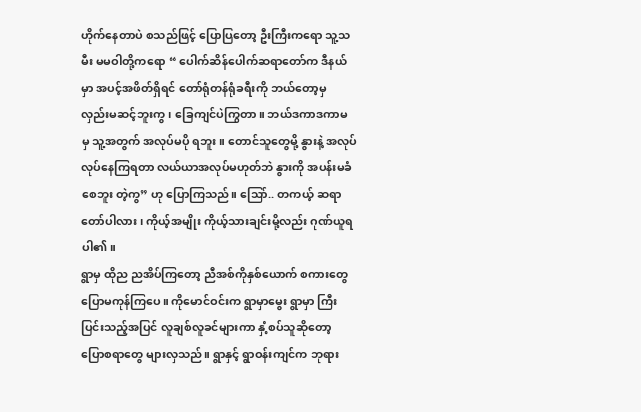ဟိုက်နေတာပဲ စသည်ဖြင့် ပြောပြတော့ ဦးကြီးကရော သူ့သမီး မမဝါတို့ကရော “ ပေါက်ဆိန်ပေါက်ဆရာတော်က ဒီနယ်မှာ အပင့်အဖိတ်ရှိရင် တော်ရုံတန်ရုံခရီးကို ဘယ်တော့မှ လှည်းမဆင့်ဘူးကွ၊ ခြေကျင်ပဲကြွတာ။ ဘယ်ဒကာဒကာမ မှ သူ့အတွက် အလုပ်မပို ရဘူး။ တောင်သူတွေမို့ နွားနဲ့ အလုပ်လုပ်နေကြရတာ လယ်ယာအလုပ်မဟုတ်ဘဲ နွားကို အပန်းမခံစေဘူး တဲ့ကွ” ဟု ပြောကြသည်။ သြော်.. တကယ့် ဆရာတော်ပါလား၊ ကိုယ့်အမျိုး ကိုယ့်သားချင်းမို့လည်း ဂုဏ်ယူရပါ၏။
ရွာမှ ထိုည ညအိပ်ကြတော့ ညီအစ်ကိုနှစ်ယောက် စကားတွေ ပြောမကုန်ကြပေ။ ကိုမောင်ဝင်းက ရွာမှာမွေး ရွာမှာ ကြီးပြင်းသည့်အပြင် လူချစ်လူခင်များကာ နှံ့စပ်သူဆိုတော့ ပြောစရာတွေ များလှသည်။ ရွာနှင့် ရွာဝန်းကျင်က ဘုရား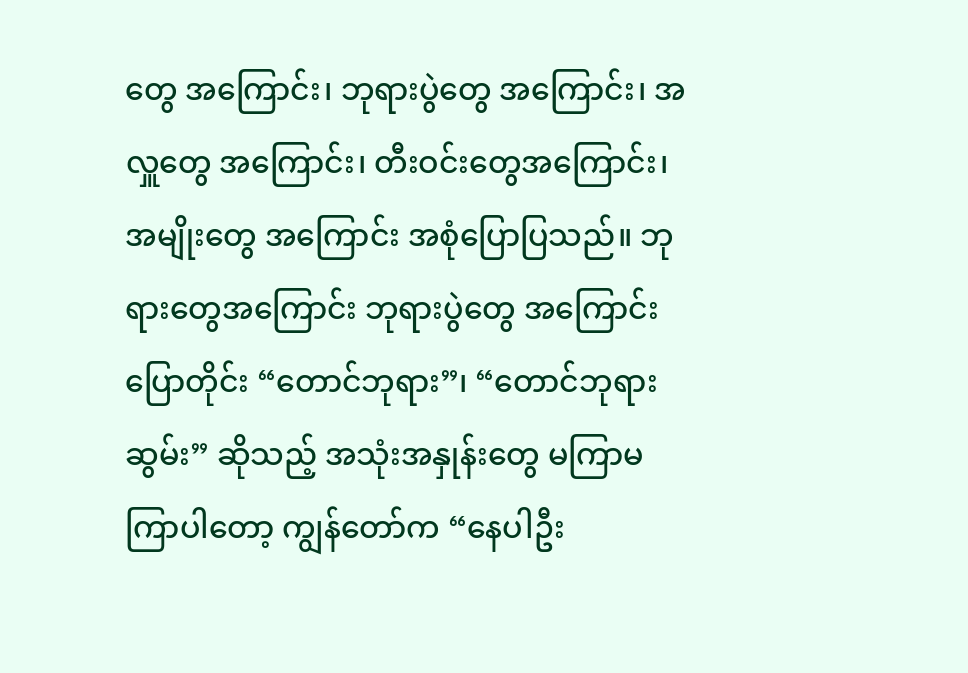တွေ အကြောင်း၊ ဘုရားပွဲတွေ အကြောင်း၊ အလှူတွေ အကြောင်း၊ တီးဝင်းတွေအကြောင်း၊ အမျိုးတွေ အကြောင်း အစုံပြောပြသည်။ ဘုရားတွေအကြောင်း ဘုရားပွဲတွေ အကြောင်း ပြောတိုင်း “တောင်ဘုရား”၊ “တောင်ဘုရားဆွမ်း” ဆိုသည့် အသုံးအနှုန်းတွေ မကြာမကြာပါတော့ ကျွန်တော်က “နေပါဦး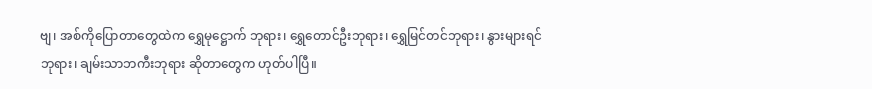ဗျ၊ အစ်ကိုပြောတာတွေထဲက ရွှေမုဋ္ဌောက် ဘုရား၊ ရွှေတောင်ဦးဘုရား၊ ရွှေမြင်တင်ဘုရား၊ နွားများရင်ဘုရား၊ ချမ်းသာဘကီးဘုရား ဆိုတာတွေက ဟုတ်ပါပြီ။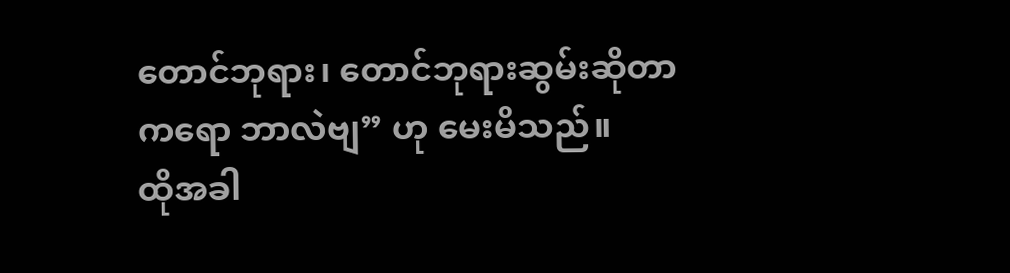တောင်ဘုရား၊ တောင်ဘုရားဆွမ်းဆိုတာကရော ဘာလဲဗျ” ဟု မေးမိသည်။
ထိုအခါ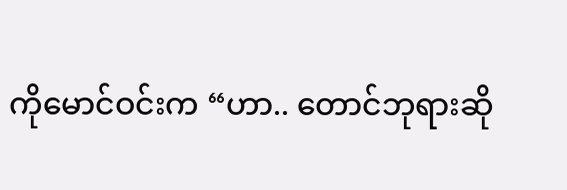ကိုမောင်ဝင်းက “ဟာ.. တောင်ဘုရားဆို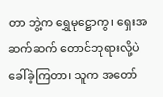တာ ဘွဲ့က ရွှေမုဋ္ဌောကွ၊ ရှေးအဆက်ဆက် တောင်ဘုရားလို့ပဲ ခေါ်ခဲ့ကြတာ၊ သူက အတော်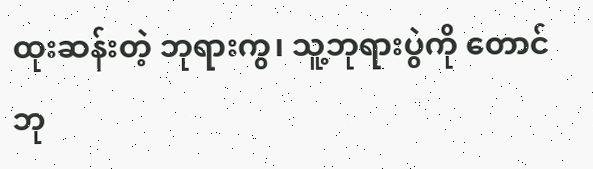ထုးဆန်းတဲ့ ဘုရားကွ၊ သူ့ဘုရားပွဲကို တောင်ဘု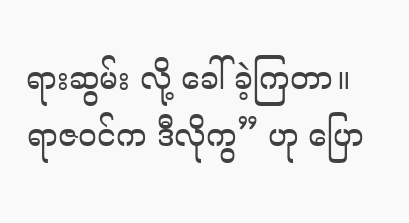ရားဆွမ်း လို့ ခေါ်ခဲ့ကြတာ။ ရာဇဝင်က ဒီလိုကွ” ဟု ပြော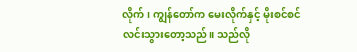လိုက်၊ ကျွန်တော်က မေးလိုက်နှင့် မိုးစင်စင် လင်းသွားတော့သည်။ သည်လို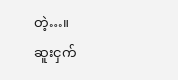တဲ့…။
ဆူးငှက်